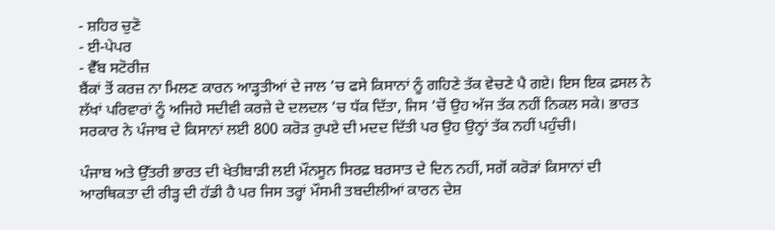- ਸ਼ਹਿਰ ਚੁਣੋ
- ਈ-ਪੇਪਰ
- ਵੈੱਬ ਸਟੋਰੀਜ਼
ਬੈਂਕਾਂ ਤੋਂ ਕਰਜ਼ ਨਾ ਮਿਲਣ ਕਾਰਨ ਆੜ੍ਹਤੀਆਂ ਦੇ ਜਾਲ ’ਚ ਫਸੇ ਕਿਸਾਨਾਂ ਨੂੰ ਗਹਿਣੇ ਤੱਕ ਵੇਚਣੇ ਪੈ ਗਏ। ਇਸ ਇਕ ਫ਼ਸਲ ਨੇ ਲੱਖਾਂ ਪਰਿਵਾਰਾਂ ਨੂੰ ਅਜਿਹੇ ਸਦੀਵੀ ਕਰਜ਼ੇ ਦੇ ਦਲਦਲ ’ਚ ਧੱਕ ਦਿੱਤਾ, ਜਿਸ ’ਚੋਂ ਉਹ ਅੱਜ ਤੱਕ ਨਹੀਂ ਨਿਕਲ ਸਕੇ। ਭਾਰਤ ਸਰਕਾਰ ਨੇ ਪੰਜਾਬ ਦੇ ਕਿਸਾਨਾਂ ਲਈ 800 ਕਰੋੜ ਰੁਪਏ ਦੀ ਮਦਦ ਦਿੱਤੀ ਪਰ ਉਹ ਉਨ੍ਹਾਂ ਤੱਕ ਨਹੀਂ ਪਹੁੰਚੀ।

ਪੰਜਾਬ ਅਤੇ ਉੱਤਰੀ ਭਾਰਤ ਦੀ ਖੇਤੀਬਾੜੀ ਲਈ ਮੌਨਸੂਨ ਸਿਰਫ਼ ਬਰਸਾਤ ਦੇ ਦਿਨ ਨਹੀਂ, ਸਗੋਂ ਕਰੋੜਾਂ ਕਿਸਾਨਾਂ ਦੀ ਆਰਥਿਕਤਾ ਦੀ ਰੀੜ੍ਹ ਦੀ ਹੱਡੀ ਹੈ ਪਰ ਜਿਸ ਤਰ੍ਹਾਂ ਮੌਸਮੀ ਤਬਦੀਲੀਆਂ ਕਾਰਨ ਦੇਸ਼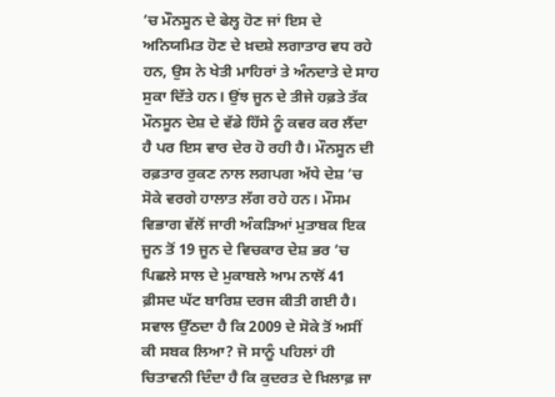’ਚ ਮੌਨਸੂਨ ਦੇ ਫੇਲ੍ਹ ਹੋਣ ਜਾਂ ਇਸ ਦੇ ਅਨਿਯਮਿਤ ਹੋਣ ਦੇ ਖ਼ਦਸ਼ੇ ਲਗਾਤਾਰ ਵਧ ਰਹੇ ਹਨ, ਉਸ ਨੇ ਖੇਤੀ ਮਾਹਿਰਾਂ ਤੇ ਅੰਨਦਾਤੇ ਦੇ ਸਾਹ ਸੁਕਾ ਦਿੱਤੇ ਹਨ। ਉਂਝ ਜੂਨ ਦੇ ਤੀਜੇ ਹਫ਼ਤੇ ਤੱਕ ਮੌਨਸੂਨ ਦੇਸ਼ ਦੇ ਵੱਡੇ ਹਿੱਸੇ ਨੂੰ ਕਵਰ ਕਰ ਲੈਂਦਾ ਹੈ ਪਰ ਇਸ ਵਾਰ ਦੇਰ ਹੋ ਰਹੀ ਹੈ। ਮੌਨਸੂਨ ਦੀ ਰਫ਼ਤਾਰ ਰੁਕਣ ਨਾਲ ਲਗਪਗ ਅੱਧੇ ਦੇਸ਼ ’ਚ ਸੋਕੇ ਵਰਗੇ ਹਾਲਾਤ ਲੱਗ ਰਹੇ ਹਨ। ਮੌਸਮ ਵਿਭਾਗ ਵੱਲੋਂ ਜਾਰੀ ਅੰਕੜਿਆਂ ਮੁਤਾਬਕ ਇਕ ਜੂਨ ਤੋਂ 19 ਜੂਨ ਦੇ ਵਿਚਕਾਰ ਦੇਸ਼ ਭਰ ’ਚ ਪਿਛਲੇ ਸਾਲ ਦੇ ਮੁਕਾਬਲੇ ਆਮ ਨਾਲੋਂ 41 ਫ਼ੀਸਦ ਘੱਟ ਬਾਰਿਸ਼ ਦਰਜ ਕੀਤੀ ਗਈ ਹੈ। ਸਵਾਲ ਉੱਠਦਾ ਹੈ ਕਿ 2009 ਦੇ ਸੋਕੇ ਤੋਂ ਅਸੀਂ ਕੀ ਸਬਕ ਲਿਆ? ਜੋ ਸਾਨੂੰ ਪਹਿਲਾਂ ਹੀ ਚਿਤਾਵਨੀ ਦਿੰਦਾ ਹੈ ਕਿ ਕੁਦਰਤ ਦੇ ਖ਼ਿਲਾਫ਼ ਜਾ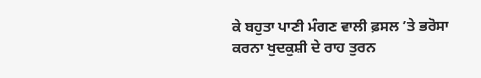ਕੇ ਬਹੁਤਾ ਪਾਣੀ ਮੰਗਣ ਵਾਲੀ ਫ਼ਸਲ ’ਤੇ ਭਰੋਸਾ ਕਰਨਾ ਖੁਦਕੁਸ਼ੀ ਦੇ ਰਾਹ ਤੁਰਨ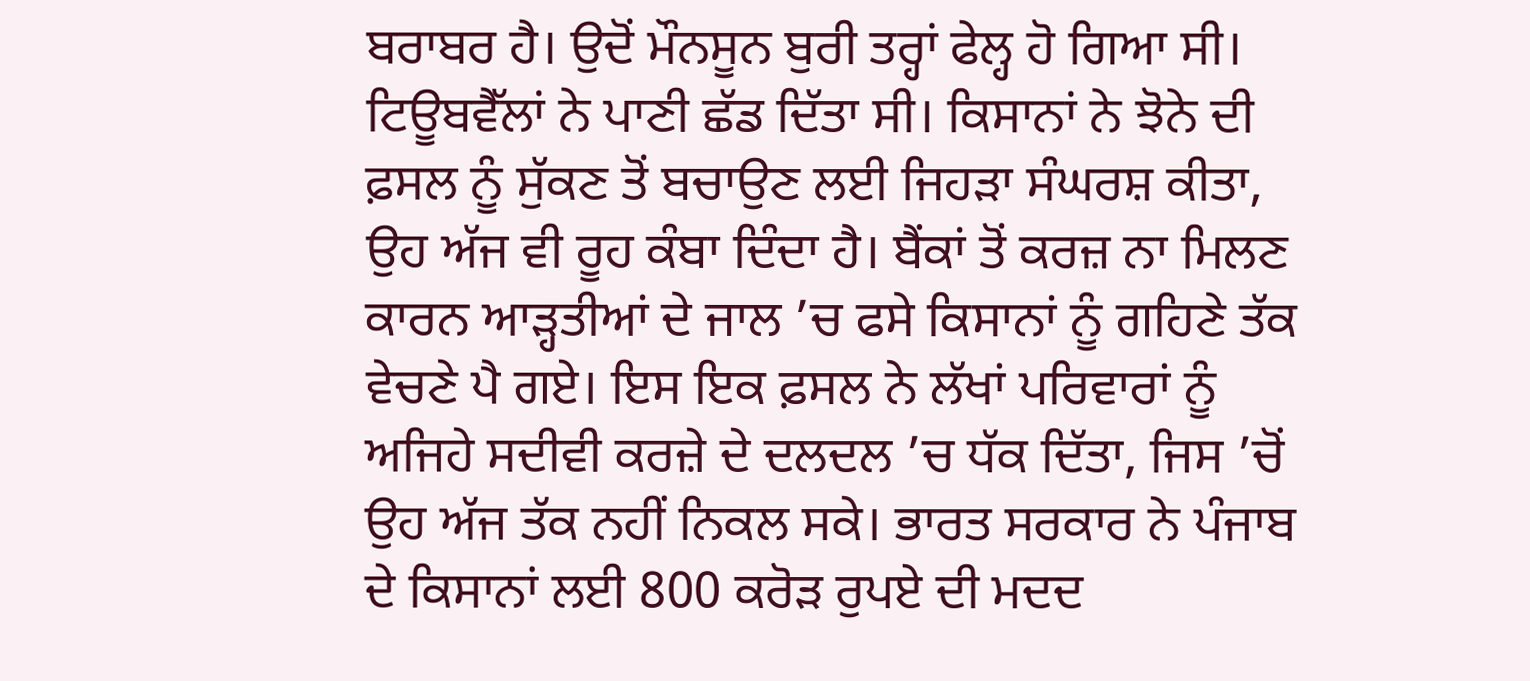ਬਰਾਬਰ ਹੈ। ਉਦੋਂ ਮੌਨਸੂਨ ਬੁਰੀ ਤਰ੍ਹਾਂ ਫੇਲ੍ਹ ਹੋ ਗਿਆ ਸੀ। ਟਿਊਬਵੈੱਲਾਂ ਨੇ ਪਾਣੀ ਛੱਡ ਦਿੱਤਾ ਸੀ। ਕਿਸਾਨਾਂ ਨੇ ਝੋਨੇ ਦੀ ਫ਼ਸਲ ਨੂੰ ਸੁੱਕਣ ਤੋਂ ਬਚਾਉਣ ਲਈ ਜਿਹੜਾ ਸੰਘਰਸ਼ ਕੀਤਾ, ਉਹ ਅੱਜ ਵੀ ਰੂਹ ਕੰਬਾ ਦਿੰਦਾ ਹੈ। ਬੈਂਕਾਂ ਤੋਂ ਕਰਜ਼ ਨਾ ਮਿਲਣ ਕਾਰਨ ਆੜ੍ਹਤੀਆਂ ਦੇ ਜਾਲ ’ਚ ਫਸੇ ਕਿਸਾਨਾਂ ਨੂੰ ਗਹਿਣੇ ਤੱਕ ਵੇਚਣੇ ਪੈ ਗਏ। ਇਸ ਇਕ ਫ਼ਸਲ ਨੇ ਲੱਖਾਂ ਪਰਿਵਾਰਾਂ ਨੂੰ ਅਜਿਹੇ ਸਦੀਵੀ ਕਰਜ਼ੇ ਦੇ ਦਲਦਲ ’ਚ ਧੱਕ ਦਿੱਤਾ, ਜਿਸ ’ਚੋਂ ਉਹ ਅੱਜ ਤੱਕ ਨਹੀਂ ਨਿਕਲ ਸਕੇ। ਭਾਰਤ ਸਰਕਾਰ ਨੇ ਪੰਜਾਬ ਦੇ ਕਿਸਾਨਾਂ ਲਈ 800 ਕਰੋੜ ਰੁਪਏ ਦੀ ਮਦਦ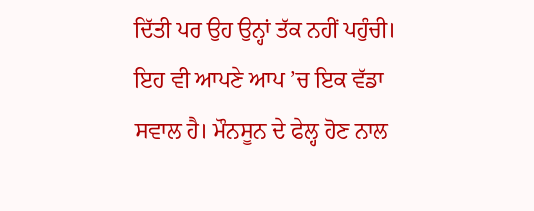ਦਿੱਤੀ ਪਰ ਉਹ ਉਨ੍ਹਾਂ ਤੱਕ ਨਹੀਂ ਪਹੁੰਚੀ। ਇਹ ਵੀ ਆਪਣੇ ਆਪ ’ਚ ਇਕ ਵੱਡਾ ਸਵਾਲ ਹੈ। ਮੌਨਸੂਨ ਦੇ ਫੇਲ੍ਹ ਹੋਣ ਨਾਲ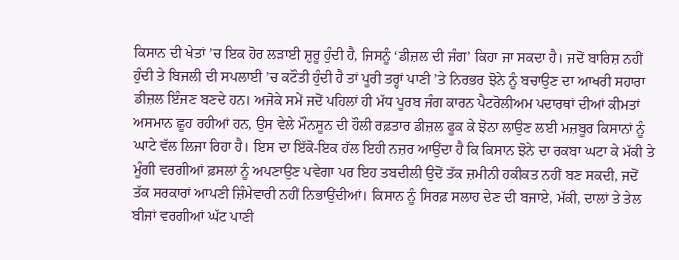ਕਿਸਾਨ ਦੀ ਖੇਤਾਂ ’ਚ ਇਕ ਹੋਰ ਲੜਾਈ ਸ਼ੁਰੂ ਹੁੰਦੀ ਹੈ, ਜਿਸਨੂੰ ‘ਡੀਜ਼ਲ ਦੀ ਜੰਗ’ ਕਿਹਾ ਜਾ ਸਕਦਾ ਹੈ। ਜਦੋਂ ਬਾਰਿਸ਼ ਨਹੀਂ ਹੁੰਦੀ ਤੇ ਬਿਜਲੀ ਦੀ ਸਪਲਾਈ ’ਚ ਕਟੌਤੀ ਹੁੰਦੀ ਹੈ ਤਾਂ ਪੂਰੀ ਤਰ੍ਹਾਂ ਪਾਣੀ ’ਤੇ ਨਿਰਭਰ ਝੋਨੇ ਨੂੰ ਬਚਾਉਣ ਦਾ ਆਖਰੀ ਸਹਾਰਾ ਡੀਜ਼ਲ ਇੰਜਣ ਬਣਦੇ ਹਨ। ਅਜੋਕੇ ਸਮੇਂ ਜਦੋਂ ਪਹਿਲਾਂ ਹੀ ਮੱਧ ਪੂਰਬ ਜੰਗ ਕਾਰਨ ਪੈਟਰੋਲੀਅਮ ਪਦਾਰਥਾਂ ਦੀਆਂ ਕੀਮਤਾਂ ਅਸਮਾਨ ਛੂਹ ਰਹੀਆਂ ਹਨ, ਉਸ ਵੇਲੇ ਮੌਨਸੂਨ ਦੀ ਹੌਲੀ ਰਫ਼ਤਾਰ ਡੀਜ਼ਲ ਫੂਕ ਕੇ ਝੋਨਾ ਲਾਉਣ ਲਈ ਮਜ਼ਬੂਰ ਕਿਸਾਨਾਂ ਨੂੰ ਘਾਟੇ ਵੱਲ ਲਿਜਾ ਰਿਹਾ ਹੈ। ਇਸ ਦਾ ਇੱਕੋ-ਇਕ ਹੱਲ ਇਹੀ ਨਜ਼ਰ ਆਉਂਦਾ ਹੈ ਕਿ ਕਿਸਾਨ ਝੋਨੇ ਦਾ ਰਕਬਾ ਘਟਾ ਕੇ ਮੱਕੀ ਤੇ ਮੂੰਗੀ ਵਰਗੀਆਂ ਫ਼ਸਲਾਂ ਨੂੰ ਅਪਣਾਉਣ ਪਵੇਗਾ ਪਰ ਇਹ ਤਬਦੀਲੀ ਉਦੋਂ ਤੱਕ ਜ਼ਮੀਨੀ ਹਕੀਕਤ ਨਹੀਂ ਬਣ ਸਕਦੀ, ਜਦੋਂ ਤੱਕ ਸਰਕਾਰਾਂ ਆਪਣੀ ਜ਼ਿੰਮੇਵਾਰੀ ਨਹੀਂ ਨਿਭਾਉਂਦੀਆਂ। ਕਿਸਾਨ ਨੂੰ ਸਿਰਫ਼ ਸਲਾਹ ਦੇਣ ਦੀ ਬਜਾਏ, ਮੱਕੀ, ਦਾਲਾਂ ਤੇ ਤੇਲ ਬੀਜਾਂ ਵਰਗੀਆਂ ਘੱਟ ਪਾਣੀ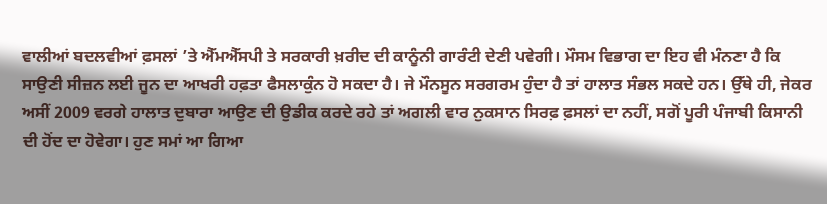ਵਾਲੀਆਂ ਬਦਲਵੀਆਂ ਫ਼ਸਲਾਂ ’ਤੇ ਐੱਮਐੱਸਪੀ ਤੇ ਸਰਕਾਰੀ ਖ਼ਰੀਦ ਦੀ ਕਾਨੂੰਨੀ ਗਾਰੰਟੀ ਦੇਣੀ ਪਵੇਗੀ। ਮੌਸਮ ਵਿਭਾਗ ਦਾ ਇਹ ਵੀ ਮੰਨਣਾ ਹੈ ਕਿ ਸਾਉਣੀ ਸੀਜ਼ਨ ਲਈ ਜੂਨ ਦਾ ਆਖਰੀ ਹਫ਼ਤਾ ਫੈਸਲਾਕੁੰਨ ਹੋ ਸਕਦਾ ਹੈ। ਜੇ ਮੌਨਸੂਨ ਸਰਗਰਮ ਹੁੰਦਾ ਹੈ ਤਾਂ ਹਾਲਾਤ ਸੰਭਲ ਸਕਦੇ ਹਨ। ਉੱਥੇ ਹੀ, ਜੇਕਰ ਅਸੀਂ 2009 ਵਰਗੇ ਹਾਲਾਤ ਦੁਬਾਰਾ ਆਉਣ ਦੀ ਉਡੀਕ ਕਰਦੇ ਰਹੇ ਤਾਂ ਅਗਲੀ ਵਾਰ ਨੁਕਸਾਨ ਸਿਰਫ਼ ਫ਼ਸਲਾਂ ਦਾ ਨਹੀਂ, ਸਗੋਂ ਪੂਰੀ ਪੰਜਾਬੀ ਕਿਸਾਨੀ ਦੀ ਹੋਂਦ ਦਾ ਹੋਵੇਗਾ। ਹੁਣ ਸਮਾਂ ਆ ਗਿਆ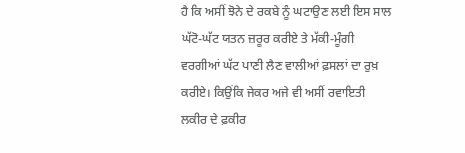ਹੈ ਕਿ ਅਸੀਂ ਝੋਨੇ ਦੇ ਰਕਬੇ ਨੂੰ ਘਟਾਉਣ ਲਈ ਇਸ ਸਾਲ ਘੱਟੋ-ਘੱਟ ਯਤਨ ਜ਼ਰੂਰ ਕਰੀਏ ਤੇ ਮੱਕੀ-ਮੂੰਗੀ ਵਰਗੀਆਂ ਘੱਟ ਪਾਣੀ ਲੈਣ ਵਾਲੀਆਂ ਫ਼ਸਲਾਂ ਦਾ ਰੁਖ਼ ਕਰੀਏ। ਕਿਉਂਕਿ ਜੇਕਰ ਅਜੇ ਵੀ ਅਸੀਂ ਰਵਾਇਤੀ ਲਕੀਰ ਦੇ ਫ਼ਕੀਰ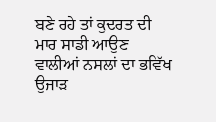ਬਣੇ ਰਹੇ ਤਾਂ ਕੁਦਰਤ ਦੀ ਮਾਰ ਸਾਡੀ ਆਉਣ ਵਾਲੀਆਂ ਨਸਲਾਂ ਦਾ ਭਵਿੱਖ ਉਜਾੜ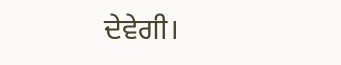ਦੇਵੇਗੀ।